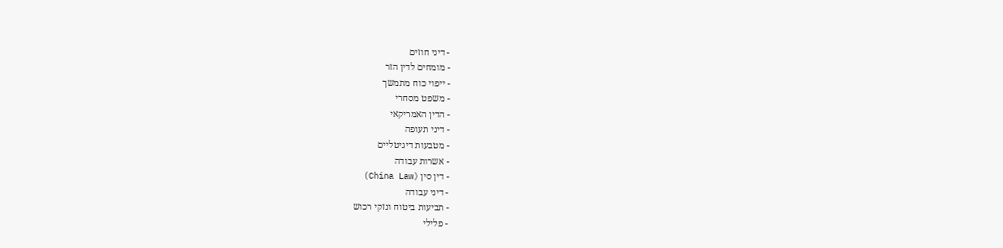- דיני חוזים
- מומחים לדין הזר
- ייפוי כוח מתמשך
- משפט מסחרי
- הדין האמריקאי
- דיני תעופה
- מטבעות דיגיטליים
- אשרות עבודה
- דין סין (China Law)
- דיני עבודה
- תביעות ביטוח ונזקי רכוש
- פלילי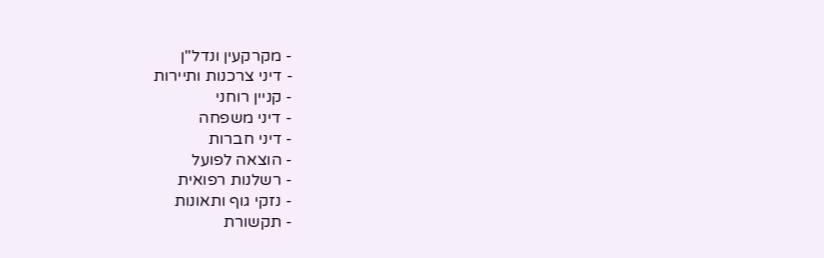- מקרקעין ונדל"ן
- דיני צרכנות ותיירות
- קניין רוחני
- דיני משפחה
- דיני חברות
- הוצאה לפועל
- רשלנות רפואית
- נזקי גוף ותאונות
- תקשורת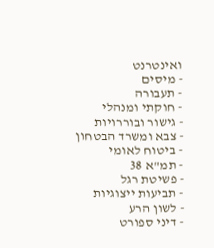ואינטרנט
- מיסים
- תעבורה
- חוקתי ומנהלי
- גישור ובוררויות
- צבא ומשרד הבטחון
- ביטוח לאומי
- תמ"א 38
- פשיטת רגל
- תביעות ייצוגיות
- לשון הרע
- דיני ספורט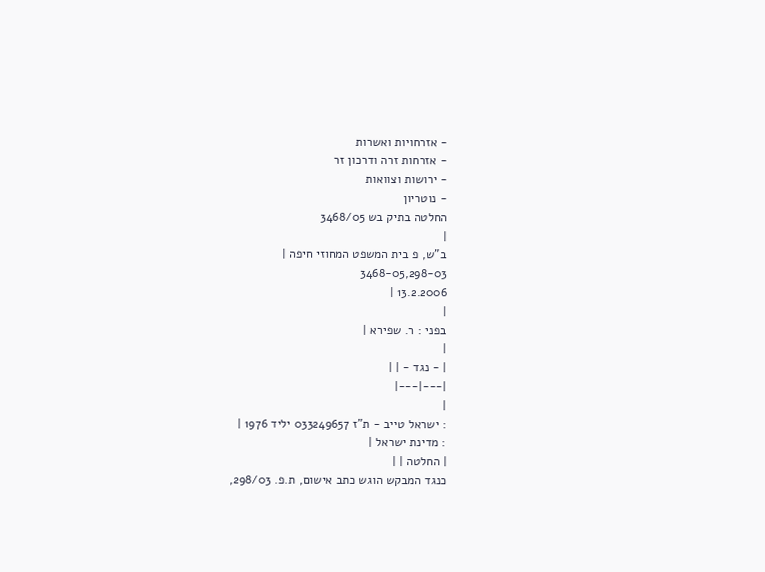- אזרחויות ואשרות
- אזרחות זרה ודרכון זר
- ירושות וצוואות
- נוטריון
החלטה בתיק בש 3468/05
|
ב"ש, פ בית המשפט המחוזי חיפה |
3468-05,298-03
13.2.2006 |
|
בפני : ר. שפירא |
|
| - נגד - | |
|---|---|
|
: ישראל טייב - ת"ז 033249657 יליד 1976 |
: מדינת ישראל |
| החלטה | |
כנגד המבקש הוגש כתב אישום, ת.פ. 298/03,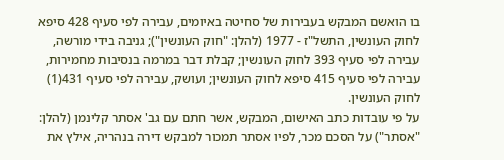בו הואשם המבקש בעבירות של סחיטה באיומים, עבירה לפי סעיף 428 סיפא לחוק העונשין, התשל"ז - 1977 (להלן: "חוק העונשין"); גניבה בידי מורשה, עבירה לפי סעיף 393 לחוק העונשין; קבלת דבר במרמה בנסיבות מחמירות, עבירה לפי סעיף 415 סיפא לחוק העונשין; ועושק, עבירה לפי סעיף 431(1) לחוק העונשין.
על פי עובדות כתב האישום, המבקש, אשר חתם עם גב' אסתר קלינמן (להלן: "אסתר") על הסכם מכר, לפיו אסתר תמכור למבקש דירה בנהריה, אילץ את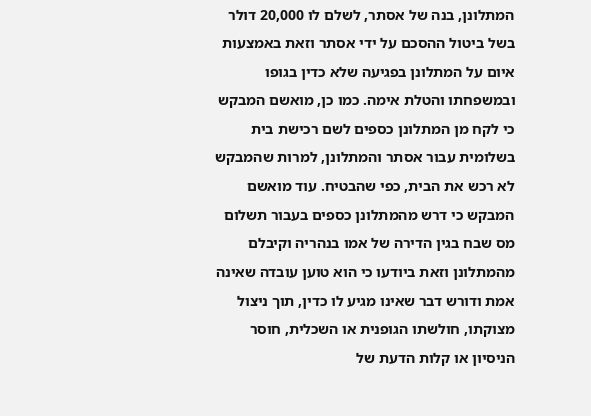המתלונן, בנה של אסתר, לשלם לו 20,000 דולר בשל ביטול ההסכם על ידי אסתר וזאת באמצעות איום על המתלונן בפגיעה שלא כדין בגופו ובמשפחתו והטלת אימה. כמו כן, מואשם המבקש כי לקח מן המתלונן כספים לשם רכישת בית בשלומית עבור אסתר והמתלונן, למרות שהמבקש לא רכש את הבית, כפי שהבטיח. עוד מואשם המבקש כי דרש מהמתלונן כספים בעבור תשלום מס שבח בגין הדירה של אמו בנהריה וקיבלם מהמתלונן וזאת ביודעו כי הוא טוען עובדה שאינה אמת ודורש דבר שאינו מגיע לו כדין, תוך ניצול מצוקתו, חולשתו הגופנית או השכלית, חוסר הניסיון או קלות הדעת של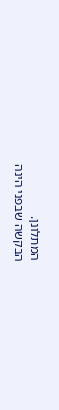המתלונן.
הבקשה שבפני הינה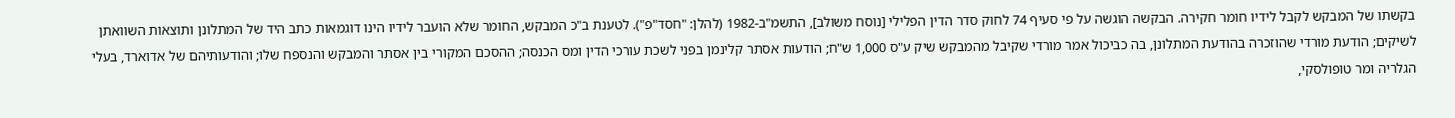בקשתו של המבקש לקבל לידיו חומר חקירה. הבקשה הוגשה על פי סעיף 74 לחוק סדר הדין הפלילי [נוסח משולב], התשמ"ב-1982 (להלן: "חסד"פ"). לטענת ב"כ המבקש, החומר שלא הועבר לידיו הינו דוגמאות כתב היד של המתלונן ותוצאות השוואתן לשיקים; הודעת מורדי שהוזכרה בהודעת המתלונן, בה כביכול אמר מורדי שקיבל מהמבקש שיק ע"ס 1,000 ש"ח; הודעות אסתר קלינמן בפני לשכת עורכי הדין ומס הכנסה; ההסכם המקורי בין אסתר והמבקש והנספח שלו; והודעותיהם של אדוארד, בעלי הגלריה ומר טופולסקי,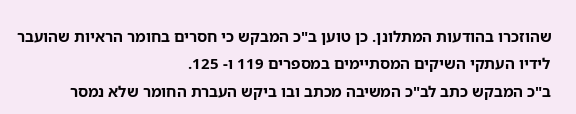שהוזכרו בהודעות המתלונן. כן טוען ב"כ המבקש כי חסרים בחומר הראיות שהועבר לידיו העתקי השיקים המסתיימים במספרים 119 ו- 125.
ב"כ המבקש כתב לב"כ המשיבה מכתב ובו ביקש העברת החומר שלא נמסר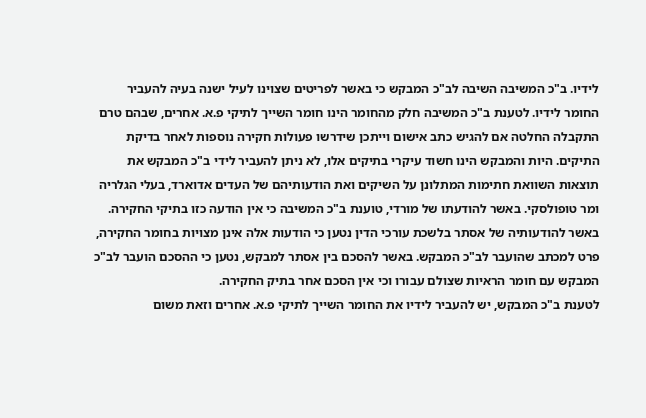לידיו. ב"כ המשיבה השיבה לב"כ המבקש כי באשר לפריטים שצוינו לעיל ישנה בעיה להעביר החומר לידיו. לטענת ב"כ המשיבה חלק מהחומר הינו חומר השייך לתיקי פ.א. אחרים, שבהם טרם התקבלה החלטה אם להגיש כתב אישום וייתכן שידרשו פעולות חקירה נוספות לאחר בדיקת התיקים. היות והמבקש הינו חשוד עיקרי בתיקים אלו, לא ניתן להעביר לידי ב"כ המבקש את תוצאות השוואת חתימות המתלונן על השיקים ואת הודעותיהם של העדים אדוארד, בעלי הגלריה ומר טופולסקי. באשר להודעתו של מורדי, טוענת ב"כ המשיבה כי אין הודעה כזו בתיקי החקירה. באשר להודעותיה של אסתר בלשכת עורכי הדין נטען כי הודעות אלה אינן מצויות בחומר החקירה, פרט למכתב שהועבר לב"כ המבקש. באשר להסכם בין אסתר למבקש, נטען כי ההסכם הועבר לב"כ המבקש עם חומר הראיות שצולם עבורו וכי אין הסכם אחר בתיק החקירה.
לטענת ב"כ המבקש, יש להעביר לידיו את החומר השייך לתיקי פ.א. אחרים וזאת משום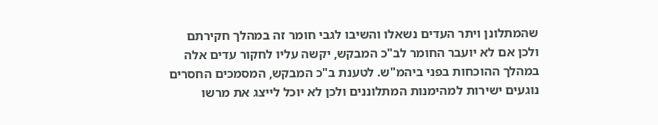שהמתלונן ויתר העדים נשאלו והשיבו לגבי חומר זה במהלך חקירתם ולכן אם לא יועבר החומר לב"כ המבקש, יקשה עליו לחקור עדים אלה במהלך ההוכחות בפני ביהמ"ש. לטענת ב"כ המבקש, המסמכים החסרים נוגעים ישירות למהימנות המתלוננים ולכן לא יוכל לייצג את מרשו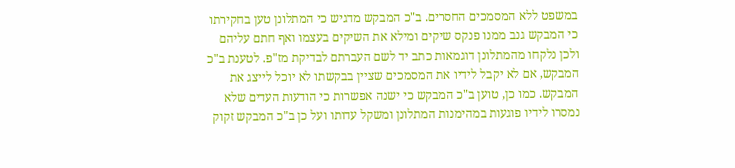במשפט ללא המסמכים החסרים. ב"כ המבקש מדגיש כי המתלונן טען בחקירתו כי המבקש גנב ממנו פנקס שיקים ומילא את השיקים בעצמו ואף חתם עליהם ולכן נלקחו מהמתלונן דוגמאות כתב יד לשם העברתם לבדיקת מז"פ. לטענת ב"כ המבקש, אם לא יקבל לידיו את המסמכים שציין בבקשתו לא יוכל לייצג את המבקש. כמו כן, טוען ב"כ המבקש כי ישנה אפשרות כי הודעות העדים שלא נמסרו לידיו פוגעות במהימנות המתלונן ומשקל עדותו ועל כן ב"כ המבקש זקוק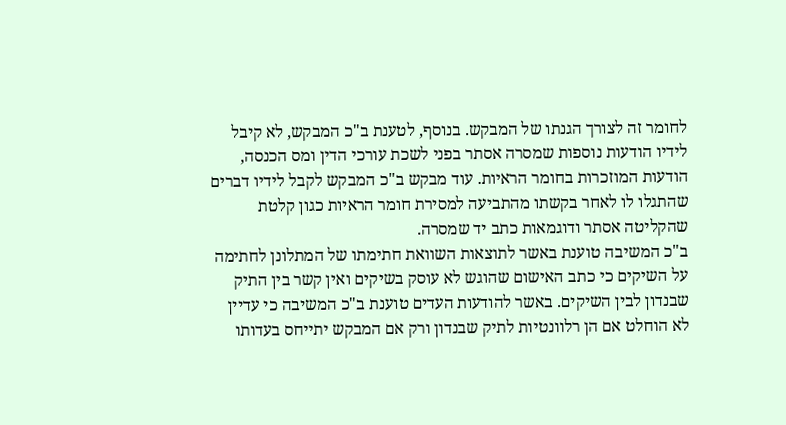לחומר זה לצורך הגנתו של המבקש. בנוסף, לטענת ב"כ המבקש, לא קיבל לידיו הודעות נוספות שמסרה אסתר בפני לשכת עורכי הדין ומס הכנסה, הודעות המוזכרות בחומר הראיות. עוד מבקש ב"כ המבקש לקבל לידיו דברים שהתגלו לו לאחר בקשתו מהתביעה למסירת חומר הראיות כגון קלטת שהקליטה אסתר ודוגמאות כתב יד שמסרה.
ב"כ המשיבה טוענת באשר לתוצאות השוואת חתימתו של המתלונן לחתימה על השיקים כי כתב האישום שהוגש לא עוסק בשיקים ואין קשר בין התיק שבנדון לבין השיקים. באשר להודעות העדים טוענת ב"כ המשיבה כי עדיין לא הוחלט אם הן רלוונטיות לתיק שבנדון ורק אם המבקש יתייחס בעדותו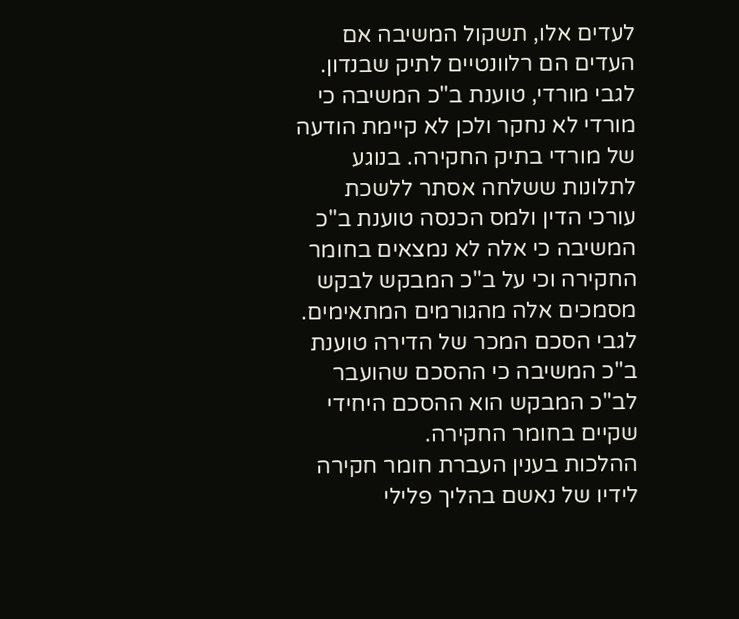לעדים אלו, תשקול המשיבה אם העדים הם רלוונטיים לתיק שבנדון. לגבי מורדי, טוענת ב"כ המשיבה כי מורדי לא נחקר ולכן לא קיימת הודעה של מורדי בתיק החקירה. בנוגע לתלונות ששלחה אסתר ללשכת עורכי הדין ולמס הכנסה טוענת ב"כ המשיבה כי אלה לא נמצאים בחומר החקירה וכי על ב"כ המבקש לבקש מסמכים אלה מהגורמים המתאימים. לגבי הסכם המכר של הדירה טוענת ב"כ המשיבה כי ההסכם שהועבר לב"כ המבקש הוא ההסכם היחידי שקיים בחומר החקירה.
ההלכות בענין העברת חומר חקירה לידיו של נאשם בהליך פלילי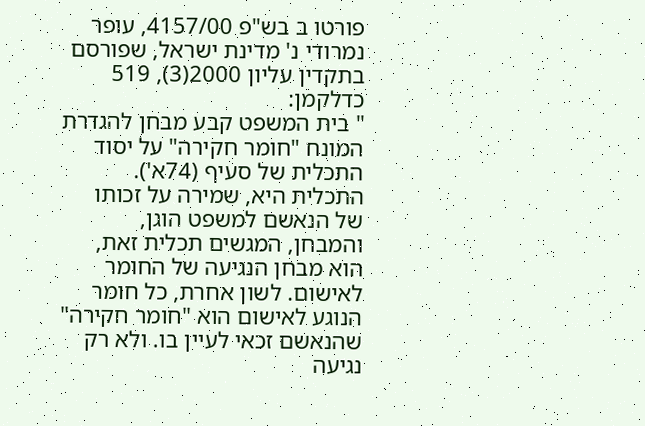פורטו ב בש"פ 4157/00, עופר נמרודי נ' מדינת ישראל, שפורסם בתקדין עליון 2000(3), 519 כדלקמן:
" בית המשפט קבע מבחן להגדרת המונח "חומר חקירה" על יסוד התכלית של סעיף (74א'). התכלית היא, שמירה על זכותו של הנאשם למשפט הוגן, והמבחן, המגשים תכלית זאת, הוא מבחן הנגיעה של החומר לאישום. לשון אחרת, כל חומר הנוגע לאישום הוא "חומר חקירה" שהנאשם זכאי לעיין בו. ולא רק נגיעה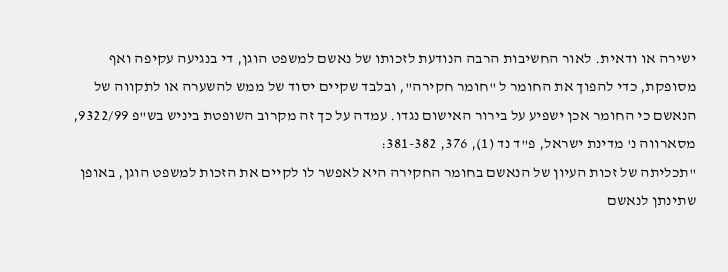ישירה או ודאית. לאור החשיבות הרבה הנודעת לזכותו של נאשם למשפט הוגן, די בנגיעה עקיפה ואף מסופקת, כדי להפוך את החומר ל "חומר חקירה", ובלבד שקיים יסוד של ממש להשערה או לתקווה של הנאשם כי החומר אכן ישפיע על בירור האישום נגדו. עמדה על כך זה מקרוב השופטת ביניש בש"פ 9322/99, מסארווה נ' מדינת ישראל, פ"ד נד (1), 376, 381-382:
"תכליתה של זכות העיון של הנאשם בחומר החקירה היא לאפשר לו לקיים את הזכות למשפט הוגן, באופן שתינתן לנאשם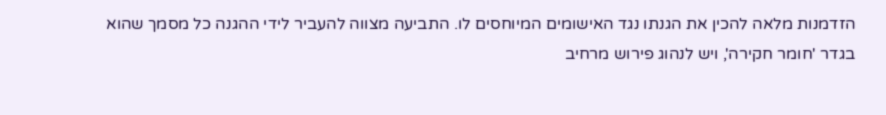הזדמנות מלאה להכין את הגנתו נגד האישומים המיוחסים לו. התביעה מצווה להעביר לידי ההגנה כל מסמך שהוא בגדר 'חומר חקירה', ויש לנהוג פירוש מרחיב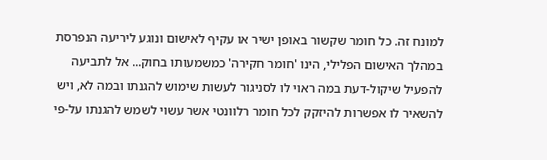למונח זה. כל חומר שקשור באופן ישיר או עקיף לאישום ונוגע ליריעה הנפרסת במהלך האישום הפלילי, הינו 'חומר חקירה' כמשמעותו בחוק... אל לתביעה להפעיל שיקול-דעת במה ראוי לו לסניגור לעשות שימוש להגנתו ובמה לא, ויש להשאיר לו אפשרות להיזקק לכל חומר רלוונטי אשר עשוי לשמש להגנתו על-פי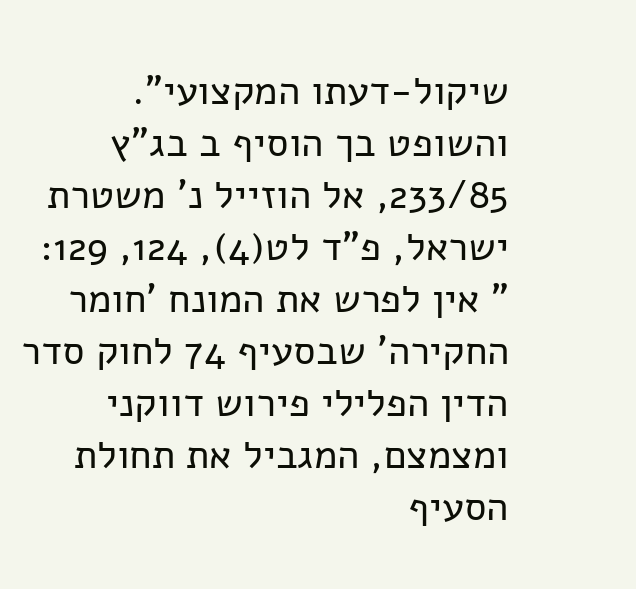שיקול-דעתו המקצועי".
והשופט בך הוסיף ב בג"ץ 233/85, אל הוזייל נ' משטרת ישראל, פ"ד לט(4), 124, 129:
" אין לפרש את המונח 'חומר החקירה' שבסעיף 74 לחוק סדר הדין הפלילי פירוש דווקני ומצמצם, המגביל את תחולת הסעיף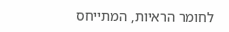לחומר הראיות, המתייחס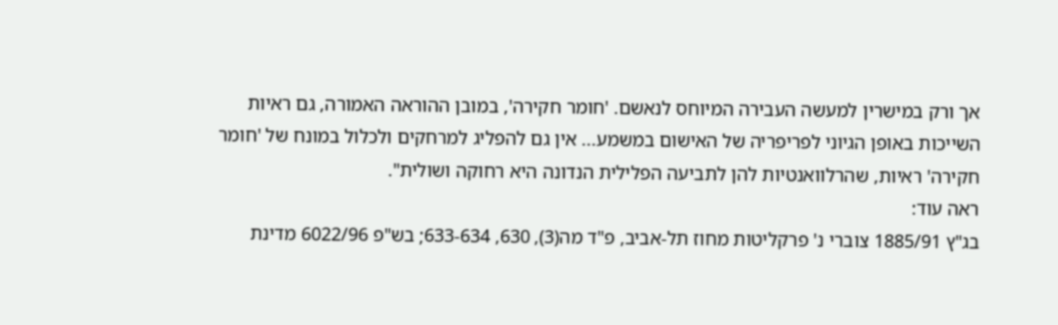אך ורק במישרין למעשה העבירה המיוחס לנאשם. 'חומר חקירה', במובן ההוראה האמורה, גם ראיות השייכות באופן הגיוני לפריפריה של האישום במשמע... אין גם להפליג למרחקים ולכלול במונח של 'חומר חקירה' ראיות, שהרלוואנטיות להן לתביעה הפלילית הנדונה היא רחוקה ושולית".
ראה עוד:
בג"ץ 1885/91 צוברי נ' פרקליטות מחוז תל-אביב, פ"ד מה(3), 630, 633-634; בש"פ 6022/96 מדינת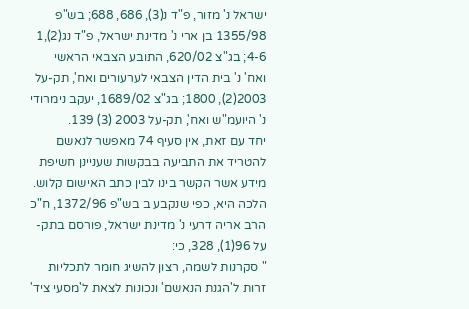ישראל נ' מזור, פ"ד נ(3), 686, 688; בש"פ 1355/98 בן ארי נ' מדינת ישראל, פ"ד נג(2),1 4-6; בג"צ 620/02, התובע הצבאי הראשי ואח' נ' בית הדין הצבאי לערעורים ואח', תק-על 2003(2), 1800; בג"צ 1689/02, יעקב נימרודי נ' היועמ"ש ואח', תק-על 2003 (3) 139.
יחד עם זאת, אין סעיף 74 מאפשר לנאשם להטריד את התביעה בבקשות שעניינן חשיפת מידע אשר הקשר בינו לבין כתב האישום קלוש. הלכה היא, כפי שנקבע ב בש"פ 1372/96, ח"כ הרב אריה דרעי נ' מדינת ישראל, פורסם בתק-על 96(1), 328, כי:
" סקרנות לשמה, רצון להשיג חומר לתכליות זרות ל'הגנת הנאשם' ונכונות לצאת ל'מסעי ציד'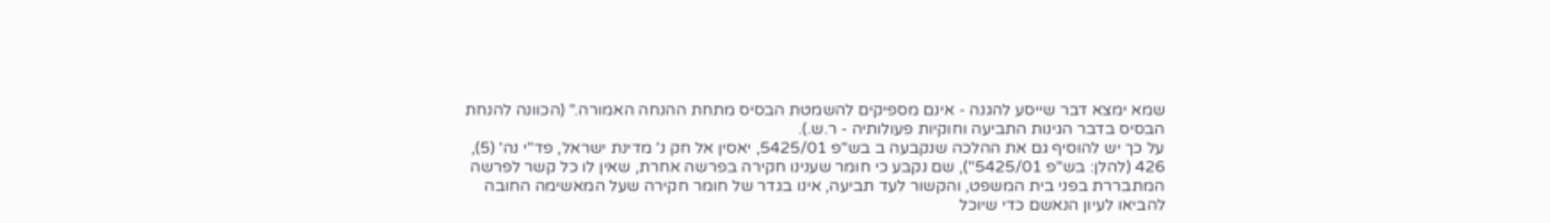שמא ימצא דבר שייסע להגנה - אינם מספיקים להשמטת הבסיס מתחת ההנחה האמורה." (הכוונה להנחת הבסיס בדבר הגינות התביעה וחוקיות פעולותיה - ר.ש.).
על כך יש להוסיף גם את ההלכה שנקבעה ב בש"פ 5425/01, יאסין אל חק נ' מדינת ישראל, פד"י נה' (5), 426 (להלן: בש"פ 5425/01"), שם נקבע כי חומר שענינו חקירה בפרשה אחרת, שאין לו כל קשר לפרשה המתבררת בפני בית המשפט, והקשור לעד תביעה, אינו בגדר של חומר חקירה שעל המאשימה החובה להביאו לעיון הנאשם כדי שיוכל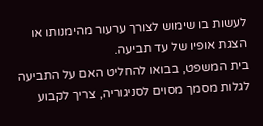לעשות בו שימוש לצורך ערעור מהימנותו או הצגת אופיו של עד תביעה.
בית המשפט, בבואו להחליט האם על התביעה לגלות מסמך מסוים לסניגוריה, צריך לקבוע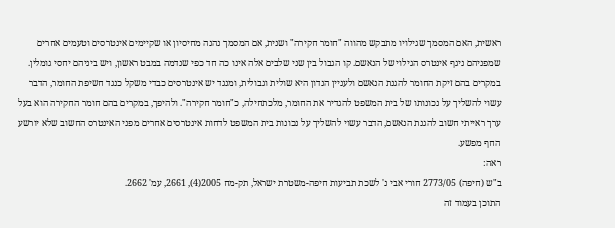ראשית, האם המסמך שגילויו מתבקש מהווה "חומר חקירה" ושנית, אם המסמך נהנה מחיסיון או שקיימים אינטרסים וטעמים אחרים שמפניהם ניגף אינטרס הגילוי של הנאשם. קו הגבול בין שני שלבים אלה אינו כה חד כפי שנדמה במבט ראשון, ויש ביניהם יחסי גומלין. במקרים בהם זיקת החומר להגנת הנאשם ולעניין הנדון היא שולית וגבולית, ומנגד יש אינטרסים כבדי משקל כנגד חשיפת החומר, הדבר עשוי להשליך על נכונותו של בית המשפט להגדיר את החומר, מלכתחילה, כ"חומר חקירה". ולהיפך, במקרים בהם חומר החקירה הוא בעל ערך ראייתי חשוב להגנת הנאשם, הדבר עשוי להשליך על נכונות בית המשפט לדחות אינטרסים אחרים מפני האינטרס החשוב שלא יורשע החף מפשע.
ראה:
ב"ש (חיפה) 2773/05 חורי אבי נ' לשכת תביעות חיפה-משטרת ישראל, תק-מח 2005(4), 2661, עמ' 2662.
התוכן בעמוד זה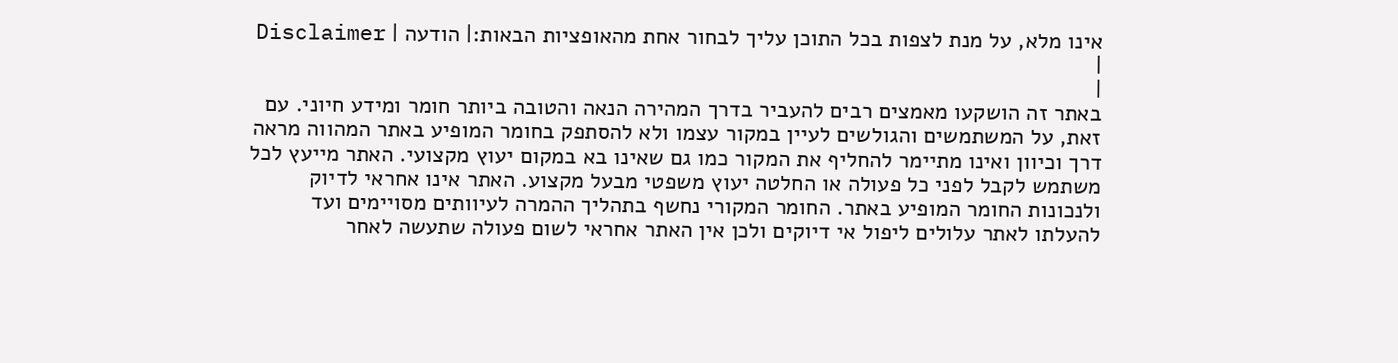אינו מלא, על מנת לצפות בכל התוכן עליך לבחור אחת מהאופציות הבאות:| הודעה | Disclaimer |
|
באתר זה הושקעו מאמצים רבים להעביר בדרך המהירה הנאה והטובה ביותר חומר ומידע חיוני. עם זאת, על המשתמשים והגולשים לעיין במקור עצמו ולא להסתפק בחומר המופיע באתר המהווה מראה דרך וכיוון ואינו מתיימר להחליף את המקור כמו גם שאינו בא במקום יעוץ מקצועי. האתר מייעץ לכל משתמש לקבל לפני כל פעולה או החלטה יעוץ משפטי מבעל מקצוע. האתר אינו אחראי לדיוק ולנכונות החומר המופיע באתר. החומר המקורי נחשף בתהליך ההמרה לעיוותים מסויימים ועד להעלתו לאתר עלולים ליפול אי דיוקים ולכן אין האתר אחראי לשום פעולה שתעשה לאחר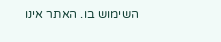השימוש בו. האתר אינו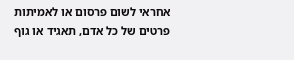אחראי לשום פרסום או לאמיתות פרטים של כל אדם, תאגיד או גוף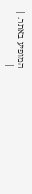המופיע באתר. |
|